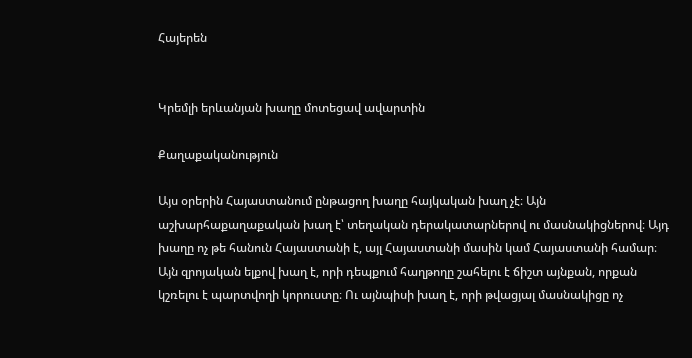Հայերեն


Կրեմլի երևանյան խաղը մոտեցավ ավարտին

Քաղաքականություն

Այս օրերին Հայաստանում ընթացող խաղը հայկական խաղ չէ։ Այն աշխարհաքաղաքական խաղ է՝ տեղական դերակատարներով ու մասնակիցներով։ Այդ խաղը ոչ թե հանուն Հայաստանի է, այլ Հայաստանի մասին կամ Հայաստանի համար։ Այն զրոյական ելքով խաղ է, որի դեպքում հաղթողը շահելու է ճիշտ այնքան, որքան կշռելու է պարտվողի կորուստը։ Ու այնպիսի խաղ է, որի թվացյալ մասնակիցը ոչ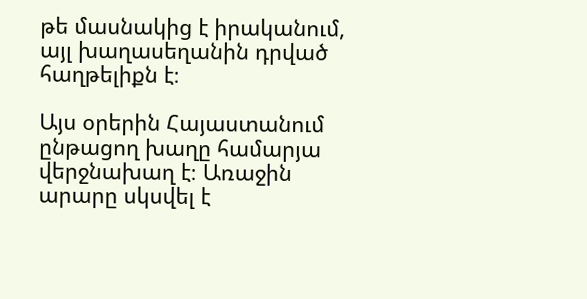թե մասնակից է իրականում, այլ խաղասեղանին դրված հաղթելիքն է։

Այս օրերին Հայաստանում ընթացող խաղը համարյա վերջնախաղ է։ Առաջին արարը սկսվել է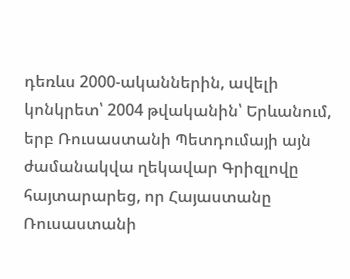դեռևս 2000-ականներին, ավելի կոնկրետ՝ 2004 թվականին՝ Երևանում, երբ Ռուսաստանի Պետդումայի այն ժամանակվա ղեկավար Գրիզլովը հայտարարեց, որ Հայաստանը Ռուսաստանի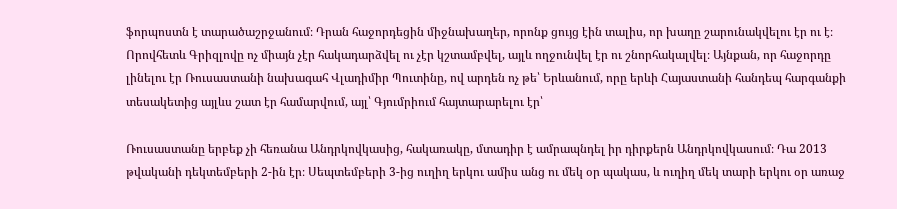ֆորպոստն է տարածաշրջանում։ Դրան հաջորդեցին միջնախաղեր, որոնք ցույց էին տալիս, որ խաղը շարունակվելու էր ու է։ Որովհետև Գրիզլովը ոչ միայն չէր հակադարձվել ու չէր կշտամբվել, այլև ողջունվել էր ու շնորհակալվել։ Այնքան, որ հաջորդը լինելու էր Ռուսաստանի նախագահ Վլադիմիր Պուտինը, ով արդեն ոչ թե՝ Երևանում, որը երևի Հայաստանի հանդեպ հարգանքի տեսակետից այլևս շատ էր համարվում, այլ՝ Գյումրիում հայտարարելու էր՝

Ռուսաստանը երբեք չի հեռանա Անդրկովկասից, հակառակը, մտադիր է ամրապնդել իր դիրքերն Անդրկովկասում։ Դա 2013 թվականի դեկտեմբերի 2-ին էր։ Սեպտեմբերի 3-ից ուղիղ երկու ամիս անց ու մեկ օր պակաս, և ուղիղ մեկ տարի երկու օր առաջ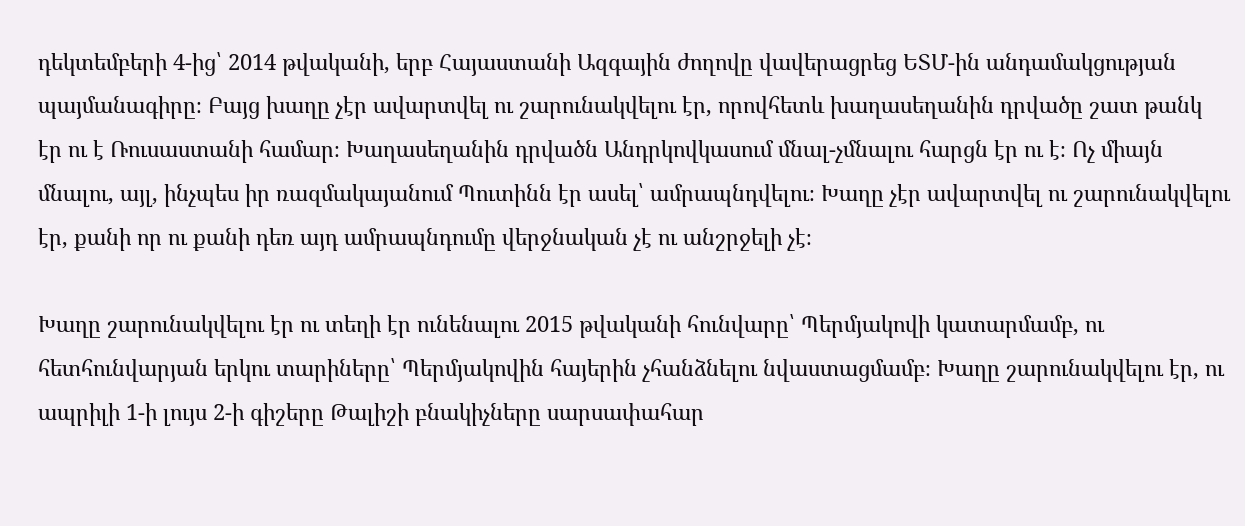դեկտեմբերի 4-ից՝ 2014 թվականի, երբ Հայաստանի Ազգային ժողովը վավերացրեց ԵՏՄ-ին անդամակցության պայմանագիրը։ Բայց խաղը չէր ավարտվել ու շարունակվելու էր, որովհետև խաղասեղանին դրվածը շատ թանկ էր ու է Ռուսաստանի համար։ Խաղասեղանին դրվածն Անդրկովկասում մնալ-չմնալու հարցն էր ու է։ Ոչ միայն մնալու, այլ, ինչպես իր ռազմակայանում Պուտինն էր ասել՝ ամրապնդվելու։ Խաղը չէր ավարտվել ու շարունակվելու էր, քանի որ ու քանի դեռ այդ ամրապնդումը վերջնական չէ ու անշրջելի չէ։

Խաղը շարունակվելու էր ու տեղի էր ունենալու 2015 թվականի հունվարը՝ Պերմյակովի կատարմամբ, ու հետհունվարյան երկու տարիները՝ Պերմյակովին հայերին չհանձնելու նվաստացմամբ։ Խաղը շարունակվելու էր, ու ապրիլի 1-ի լույս 2-ի գիշերը Թալիշի բնակիչները սարսափահար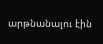արթնանալու էին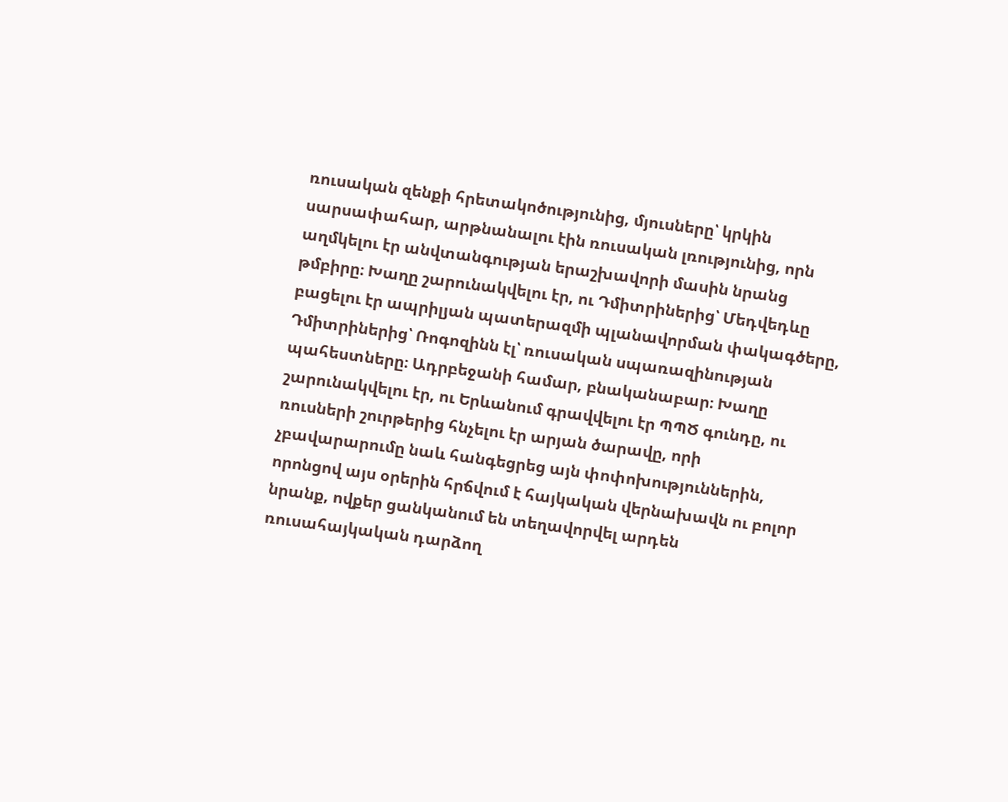ռուսական զենքի հրետակոծությունից, մյուսները՝ կրկին սարսափահար, արթնանալու էին ռուսական լռությունից, որն աղմկելու էր անվտանգության երաշխավորի մասին նրանց թմբիրը։ Խաղը շարունակվելու էր, ու Դմիտրիներից՝ Մեդվեդևը բացելու էր ապրիլյան պատերազմի պլանավորման փակագծերը, Դմիտրիներից՝ Ռոգոզինն էլ՝ ռուսական սպառազինության պահեստները։ Ադրբեջանի համար, բնականաբար։ Խաղը շարունակվելու էր, ու Երևանում գրավվելու էր ՊՊԾ գունդը, ու ռուսների շուրթերից հնչելու էր արյան ծարավը, որի չբավարարումը նաև հանգեցրեց այն փոփոխություններին, որոնցով այս օրերին հրճվում է հայկական վերնախավն ու բոլոր նրանք, ովքեր ցանկանում են տեղավորվել արդեն ռուսահայկական դարձող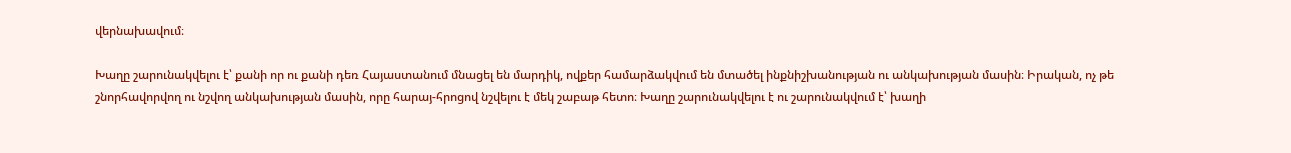վերնախավում։

Խաղը շարունակվելու է՝ քանի որ ու քանի դեռ Հայաստանում մնացել են մարդիկ, ովքեր համարձակվում են մտածել ինքնիշխանության ու անկախության մասին։ Իրական, ոչ թե շնորհավորվող ու նշվող անկախության մասին, որը հարայ-հրոցով նշվելու է մեկ շաբաթ հետո։ Խաղը շարունակվելու է ու շարունակվում է՝ խաղի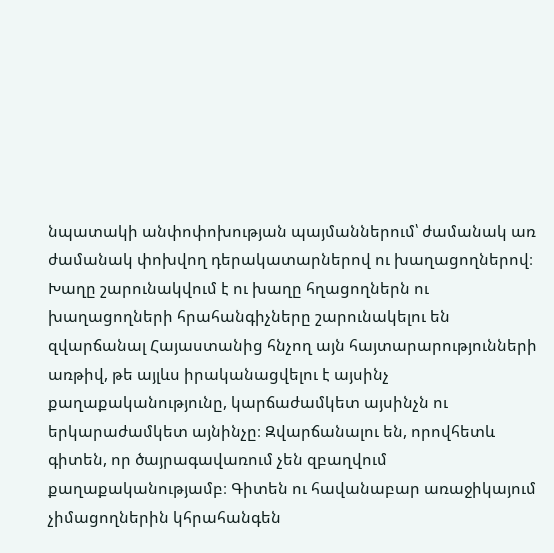նպատակի անփոփոխության պայմաններում՝ ժամանակ առ ժամանակ փոխվող դերակատարներով ու խաղացողներով։ Խաղը շարունակվում է ու խաղը հղացողներն ու խաղացողների հրահանգիչները շարունակելու են զվարճանալ Հայաստանից հնչող այն հայտարարությունների առթիվ, թե այլևս իրականացվելու է այսինչ քաղաքականությունը, կարճաժամկետ այսինչն ու երկարաժամկետ այնինչը։ Զվարճանալու են, որովհետև գիտեն, որ ծայրագավառում չեն զբաղվում քաղաքականությամբ։ Գիտեն ու հավանաբար առաջիկայում չիմացողներին կհրահանգեն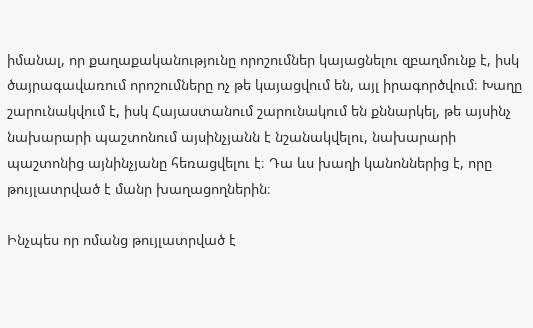իմանալ, որ քաղաքականությունը որոշումներ կայացնելու զբաղմունք է, իսկ ծայրագավառում որոշումները ոչ թե կայացվում են, այլ իրագործվում։ Խաղը շարունակվում է, իսկ Հայաստանում շարունակում են քննարկել, թե այսինչ նախարարի պաշտոնում այսինչյանն է նշանակվելու, նախարարի պաշտոնից այնինչյանը հեռացվելու է։ Դա ևս խաղի կանոններից է, որը թույլատրված է մանր խաղացողներին։

Ինչպես որ ոմանց թույլատրված է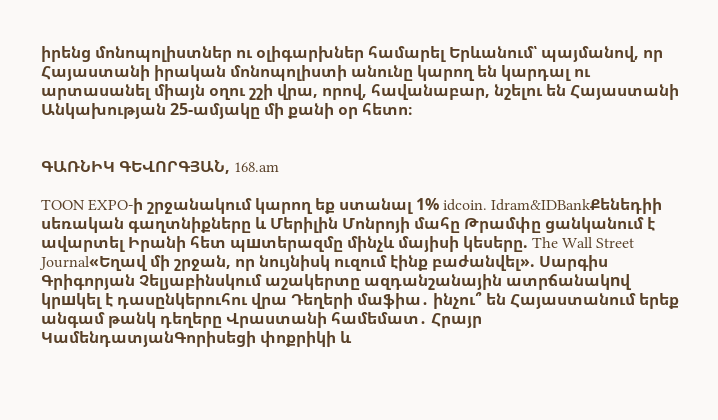իրենց մոնոպոլիստներ ու օլիգարխներ համարել Երևանում՝ պայմանով, որ Հայաստանի իրական մոնոպոլիստի անունը կարող են կարդալ ու արտասանել միայն օղու շշի վրա, որով, հավանաբար, նշելու են Հայաստանի Անկախության 25-ամյակը մի քանի օր հետո։


ԳԱՌՆԻԿ ԳԵՎՈՐԳՅԱՆ, 168.am

TOON EXPO-ի շրջանակում կարող եք ստանալ 1% idcoin․ Idram&IDBankՔենեդիի սեռական գաղտնիքները և Մերիլին Մոնրոյի մահը Թրամփը ցանկանում է ավարտել Իրանի հետ պшտերազմը մինչև մայիսի կեսերը. The Wall Street Journal«Եղավ մի շրջան, որ նույնիսկ ուզում էինք բաժանվել». Սարգիս Գրիգորյան Չելյաբինսկում աշակերտը ազդանշանային ատրճանակnվ կրшկել է դասընկերուհու վրա Դեղերի մաֆիա․ ինչու՞ են Հայաստանում երեք անգամ թանկ դեղերը Վրաստանի համեմատ․ Հրայր ԿամենդատյանԳորիսեցի փոքրիկի և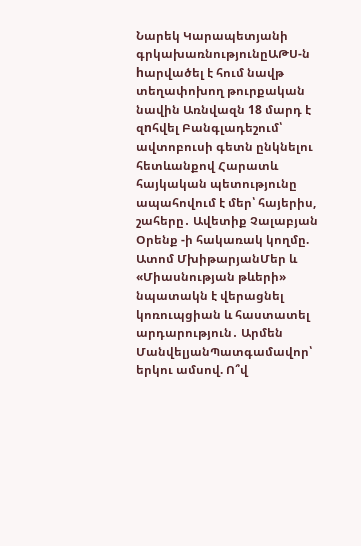Նարեկ Կարապետյանի գրկախառնությունըԱԹՍ-ն hարվածել է հում նավթ տեղափոխող թուրքական նավին Առնվազն 18 մարդ է զnհվել Բանգլադեշում՝ ավտոբուսի գետն ընկնելու հետևանքով Հարատև հայկական պետությունը ապահովում է մեր՝ հայերիս, շահերը․ Ավետիք Չալաբյան Օրենք -ի հակառակ կողմը. Ատոմ ՄխիթարյանՄեր և «Միասնության թևերի» նպատակն է վերացնել կոռուպցիան և հաստատել արդարություն․ Արմեն ՄանվելյանՊատգամավոր՝ երկու ամսով. Ո՞վ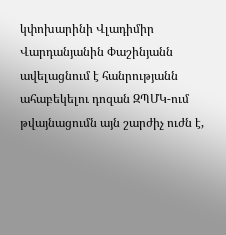կփոխարինի Վլադիմիր Վարդանյանին Փաշինյանն ավելացնում է հանրությանն ահաբեկելու դոզան ԶՊՄԿ-ում թվայնացումն այն շարժիչ ուժն է,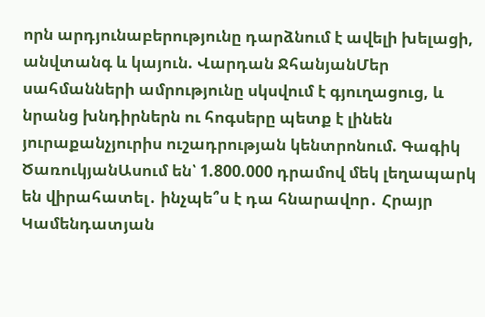որն արդյունաբերությունը դարձնում է ավելի խելացի, անվտանգ և կայուն. Վարդան ՋհանյանՄեր սահմանների ամրությունը սկսվում է գյուղացուց, և նրանց խնդիրներն ու հոգսերը պետք է լինեն յուրաքանչյուրիս ուշադրության կենտրոնում. Գագիկ ԾառուկյանԱսում են՝ 1.800.000 դրամով մեկ լեղապարկ են վիրահատել․ ինչպե՞ս է դա հնարավոր․ Հրայր Կամենդատյան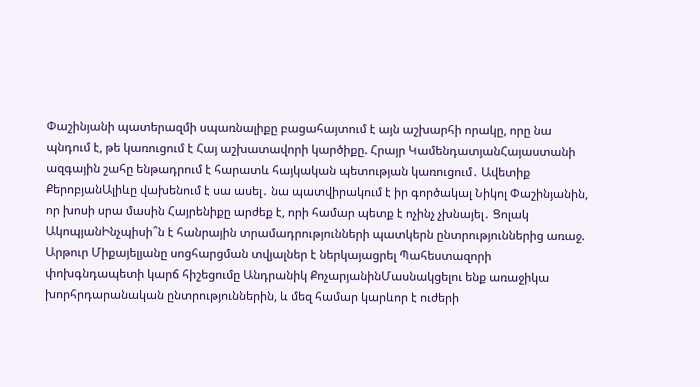Փաշինյանի պատերազմի սպառնալիքը բացահայտում է այն աշխարհի որակը, որը նա պնդում է, թե կառուցում է Հայ աշխատավորի կարծիքը. Հրայր ԿամենդատյանՀայաստանի ազգային շահը ենթադրում է հարատև հայկական պետության կառուցում․ Ավետիք ՔերոբյանԱլիևը վախենում է սա ասել․ նա պատվիրակում է իր գործակալ Նիկոլ Փաշինյանին, որ խոսի սրա մասին Հայրենիքը արժեք է, որի համար պետք է ոչինչ չխնայել․ Ցոլակ ԱկոպյանԻնչպիսի՞ն է հանրային տրամադրությունների պատկերն ընտրություններից առաջ. Արթուր Միքայելյանը սոցհարցման տվյալներ է ներկայացրել Պահեստազորի փոխգնդապետի կարճ հիշեցումը Անդրանիկ ՔոչարյանինՄասնակցելու ենք առաջիկա խորհրդարանական ընտրություններին, և մեզ համար կարևոր է ուժերի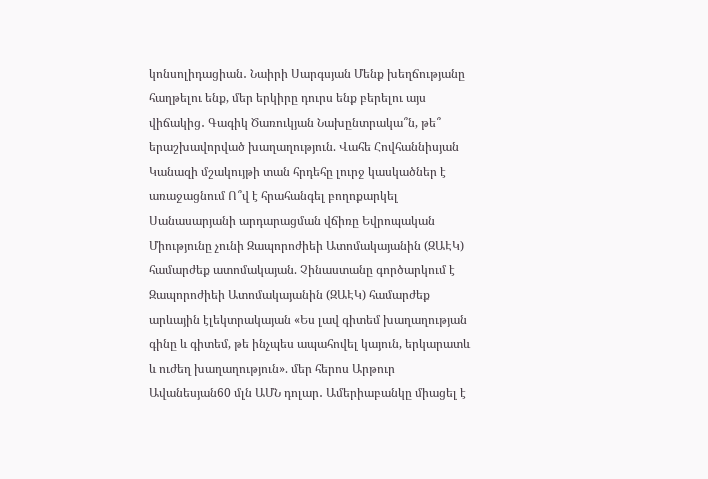կոնսոլիդացիան․ Նաիրի Սարգսյան Մենք խեղճությանը հաղթելու ենք, մեր երկիրը դուրս ենք բերելու այս վիճակից․ Գագիկ Ծառուկյան Նախընտրակա՞ն, թե՞ երաշխավորված խաղաղություն. Վահե Հովհաննիսյան Կանազի մշակույթի տան հրդեհը լուրջ կասկածներ է առաջացնում Ո՞վ է հրահանգել բողոքարկել Սանասարյանի արդարացման վճիռը Եվրոպական Միությունը չունի Զապորոժիեի Ատոմակայանին (ԶԱԷԿ) համարժեք ատոմակայան. Չինաստանը գործարկում է Զապորոժիեի Ատոմակայանին (ԶԱԷԿ) համարժեք արևային էլեկտրակայան «Ես լավ գիտեմ խաղաղության գինը և գիտեմ, թե ինչպես ապահովել կայուն, երկարատև և ուժեղ խաղաղություն». մեր հերոս Արթուր Ավանեսյան60 մլն ԱՄՆ դոլար․ Ամերիաբանկը միացել է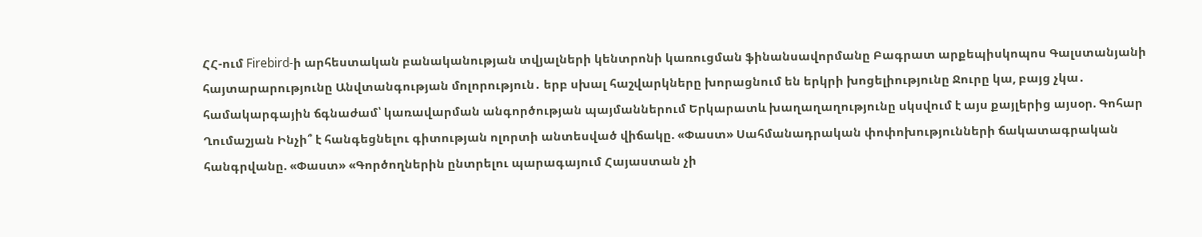ՀՀ-ում Firebird-ի արհեստական բանականության տվյալների կենտրոնի կառուցման ֆինանսավորմանը Բագրատ արքեպիսկոպոս Գալստանյանի հայտարարությունը Անվտանգության մոլորություն․ երբ սխալ հաշվարկները խորացնում են երկրի խոցելիությունը Ջուրը կա, բայց չկա․ համակարգային ճգնաժամ՝ կառավարման անգործության պայմաններում Երկարատև խաղաղաղությունը սկսվում է այս քայլերից այսօր. Գոհար Ղումաշյան Ինչի՞ է հանգեցնելու գիտության ոլորտի անտեսված վիճակը. «Փաստ» Սահմանադրական փոփոխությունների ճակատագրական հանգրվանը. «Փաստ» «Գործողներին ընտրելու պարագայում Հայաստան չի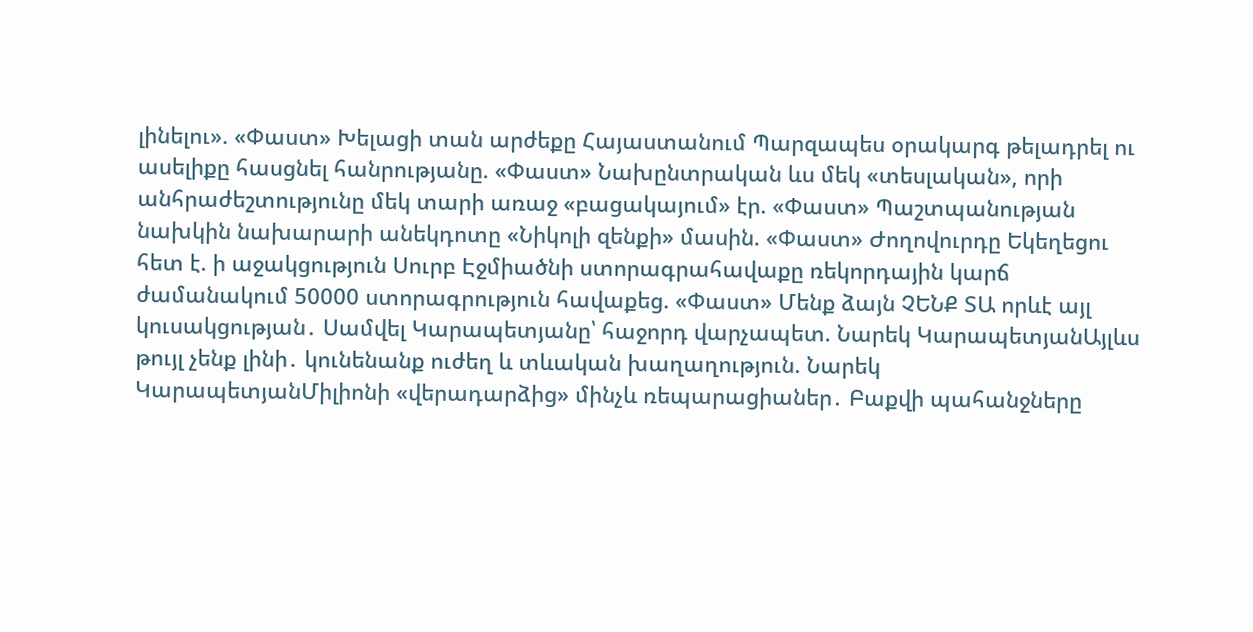լինելու». «Փաստ» Խելացի տան արժեքը Հայաստանում Պարզապես օրակարգ թելադրել ու ասելիքը հասցնել հանրությանը. «Փաստ» Նախընտրական ևս մեկ «տեսլական», որի անհրաժեշտությունը մեկ տարի առաջ «բացակայում» էր. «Փաստ» Պաշտպանության նախկին նախարարի անեկդոտը «Նիկոլի զենքի» մասին. «Փաստ» Ժողովուրդը Եկեղեցու հետ է. ի աջակցություն Սուրբ Էջմիածնի ստորագրահավաքը ռեկորդային կարճ ժամանակում 50000 ստորագրություն հավաքեց. «Փաստ» Մենք ձայն ՉԵՆՔ ՏԱ որևէ այլ կուսակցության․ Սամվել Կարապետյանը՝ հաջորդ վարչապետ. Նարեկ ԿարապետյանԱյլևս թույլ չենք լինի․ կունենանք ուժեղ և տևական խաղաղություն. Նարեկ ԿարապետյանՄիլիոնի «վերադարձից» մինչև ռեպարացիաներ․ Բաքվի պահանջները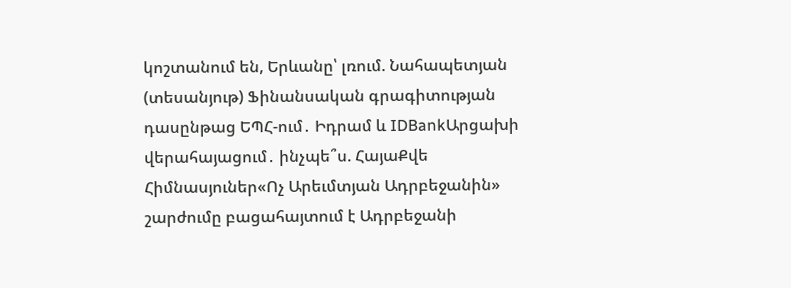կոշտանում են, Երևանը՝ լռում. Նահապետյան (տեսանյութ) Ֆինանսական գրագիտության դասընթաց ԵՊՀ-ում․ Իդրամ և IDBankԱրցախի վերահայացում․ ինչպե՞ս. ՀայաՔվե Հիմնասյուներ«Ոչ Արեւմտյան Ադրբեջանին» շարժումը բացահայտում է Ադրբեջանի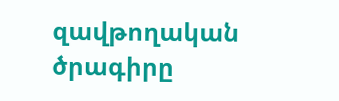զավթողական ծրագիրը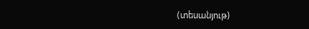(տեսանյութ)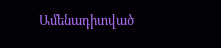Ամենադիտված